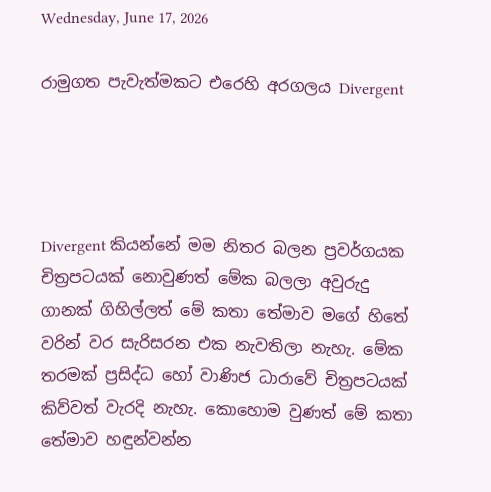Wednesday, June 17, 2026

රාමුගත පැවැත්මකට එරෙහි අරගලය Divergent




Divergent කියන්නේ මම නිතර බලන ප්‍රවර්ගයක චිත්‍රපටයක් නොවුණත් මේක බලලා අවුරුදු ගානක් ගිහිල්ලත් මේ කතා තේමාව මගේ හිතේ වරින් වර සැරිසරන එක නැවතිලා නැහැ. මේක තරමක් ප්‍රසිද්ධ හෝ වාණිජ ධාරාවේ චිත්‍රපටයක් කිව්වත් වැරදි නැහැ. කොහොම වුණත් මේ කතා තේමාව හඳුන්වන්න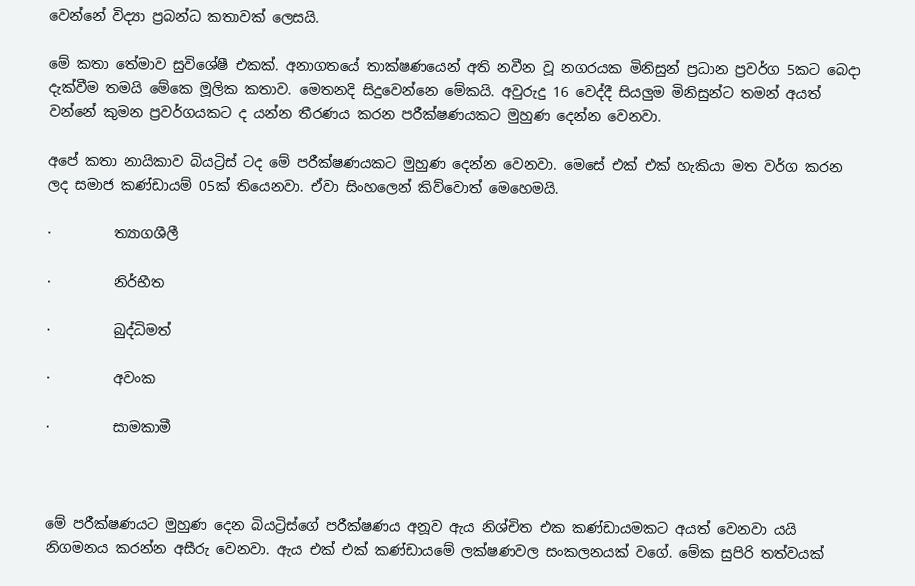වෙන්නේ විද්‍යා ප්‍රබන්ධ කතාවක් ලෙසයි.

මේ කතා තේමාව සුවිශේෂී එකක්. අනාගතයේ තාක්ෂණයෙන් අති නවීන වූ නගරයක මිනිසුන් ප්‍රධාන ප්‍රවර්ග 5කට බෙදා දැක්වීම තමයි මේකෙ මූලික කතාව. මෙතනදි සිදුවෙන්නෙ මේකයි. අවුරුදු 16 වෙද්දී සියලුම මිනිසුන්ට තමන් අයත් වන්නේ කුමන ප්‍රවර්ගයකට ද යන්න තීරණය කරන පරීක්ෂණයකට මුහුණ දෙන්න වෙනවා.

අපේ කතා නායිකාව බියට්‍රිස් ටද මේ පරීක්ෂණයකට මුහුණ දෙන්න වෙනවා. මෙසේ එක් එක් හැකියා මත වර්ග කරන ලද සමාජ කණ්ඩායම් 05ක් තියෙනවා. ඒවා සිංහලෙන් කිව්වොත් මෙහෙමයි.

·         ත්‍යාගශීලී

·         නිර්භීත

·         බුද්ධිමත්

·         අවංක

·         සාමකාමී



මේ පරීක්ෂණයට මුහුණ දෙන බියට්‍රිස්ගේ පරීක්ෂණය අනූව ඇය නිශ්චිත එක කණ්ඩායමකට අයත් වෙනවා යයි නිගමනය කරන්න අසීරු වෙනවා. ඇය එක් එක් කණ්ඩායමේ ලක්ෂණවල සංකලනයක් වගේ. මේක සුපිරි තත්වයක්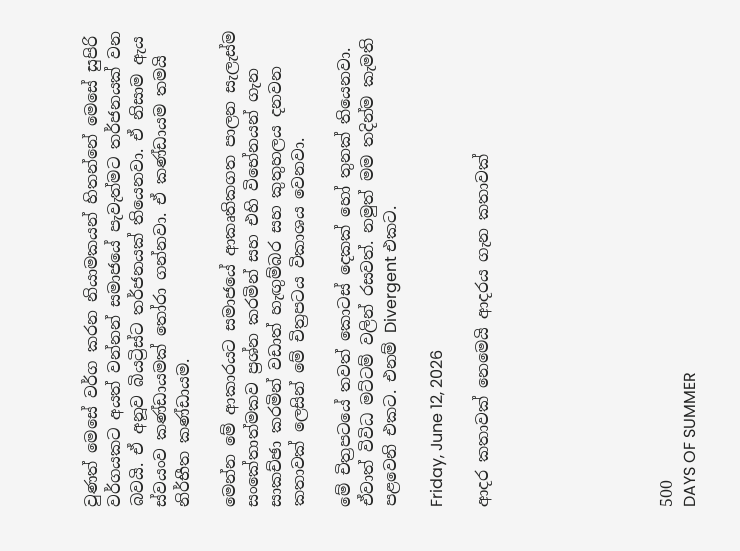වුණත් මෙසේ වර්ග කරන නියාමකයන් හිතන්නේ මෙසේ සුපිරි වර්ගයකට අයත් වන්නන් සමාජයේ පැවැත්මට තර්ජනයක් වන බවයි. ඒ අනූව බියට්‍රිස්ට තර්ජනයක් තියෙනවා. ඒ නිසාම ඇය ස්වයංව කණ්ඩායමක් තෝරා ගන්නවා. ඒ කණ්ඩායම තමයි නිර්භීත කණ්ඩායම.

මෙන්න මේ ආකාරයට සමාජයේ ආකෘතිකගත පාලන සැලැස්ම සංකේතාත්මකව ප්‍රශ්න කරමින් සහ එහි විභේනයන් ගැන සාකච්ඡා කරමින් වඩාත් හැඟුම්බර සහ කුතුහලය දනවන කතාවක් ලෙසින් මේ චිත්‍රපටය විකාශය වෙනවා.

මේ චිත්‍රපටයේ තවත් කොටස් දෙකක් හෝ තුනක් තියෙනවා. ඒවාත් විවිධ මට්ටම් වලින් රසවත්. නමුත් මම තදින්ම කැමති පළවෙනි එකට. එනම් Divergent එකට.

Friday, June 12, 2026

ආදර කතාවක් නෙමෙයි ආදරය ගැන කතාවක්







500
DAYS OF SUMMER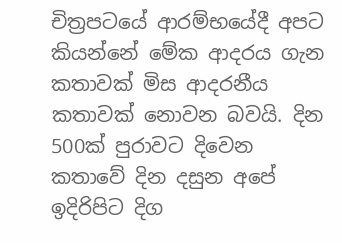චිත්‍රපටයේ ආරම්භයේදී අපට කියන්නේ මේක ආදරය ගැන කතාවක් මිස ආදරනීය කතාවක් නොවන බවයි. දින 500ක් පුරාවට දිවෙන කතාවේ දින දසුන අපේ ඉදිරිපිට දිග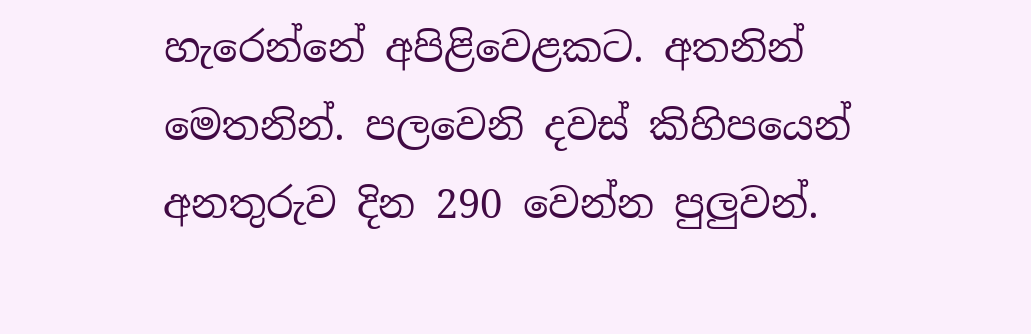හැරෙන්නේ අපිළිවෙළකට. අතනින් මෙතනින්. පලවෙනි දවස් කිහිපයෙන් අනතුරුව දින 290 වෙන්න පුලුවන්.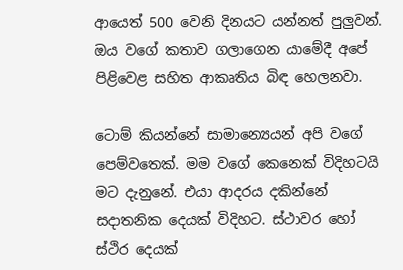ආයෙත් 500 වෙනි දිනයට යන්නත් පුලුවන්. ඔය වගේ කතාව ගලාගෙන යාමේදී අපේ පිළිවෙළ සහිත ආකෘතිය බිඳ හෙලනවා.

ටොම් කියන්නේ සාමාන්‍යෙයන් අපි වගේ පෙම්වතෙක්. මම වගේ කෙනෙක් විදිහටයි මට දැනුනේ. එයා ආදරය දකින්නේ සදාතනික දෙයක් විදිහට. ස්ථාවර හෝ ස්ථිර දෙයක්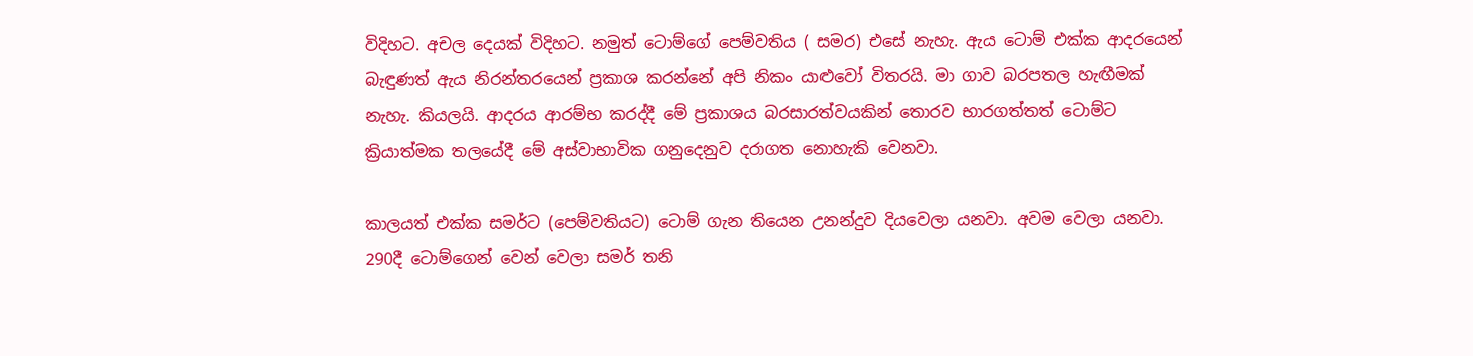විදිහට. අචල දෙයක් විදිහට. නමුත් ටොම්ගේ පෙම්වතිය ( සමර) එසේ නැහැ. ඇය ටොම් එක්ක ආදරයෙන් බැඳුණත් ඇය නිරන්තරයෙන් ප්‍රකාශ කරන්නේ අපි නිකං යාළුවෝ විතරයි. මා ගාව බරපතල හැඟීමක් නැහැ. කියලයි. ආදරය ආරම්භ කරද්දී මේ ප්‍රකාශය බරසාරත්වයකින් තොරව භාරගත්තත් ටොම්ට ක්‍රියාත්මක තලයේදී මේ අස්වාභාවික ගනුදෙනුව දරාගත නොහැකි වෙනවා.

කාලයත් එක්ක සමර්ට (පෙම්වතියට) ටොම් ගැන තියෙන උනන්දුව දියවෙලා යනවා. අවම වෙලා යනවා. 290දී ටොම්ගෙන් වෙන් වෙලා සමර් තනි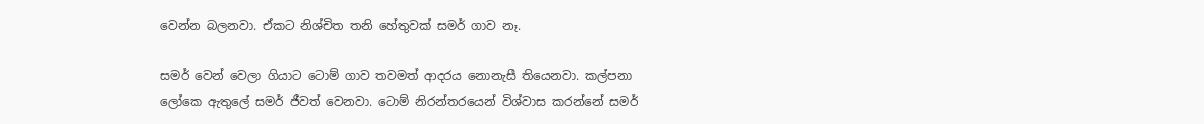වෙන්න බලනවා. ඒකට නිශ්චිත තනි හේතුවක් සමර් ගාව නෑ.

සමර් වෙන් වෙලා ගියාට ටොම් ගාව තවමත් ආදරය නොනැසී තියෙනවා. කල්පනා ලෝකෙ ඇතුලේ සමර් ජීවත් වෙනවා. ටොම් නිරන්තරයෙන් විශ්වාස කරන්නේ සමර්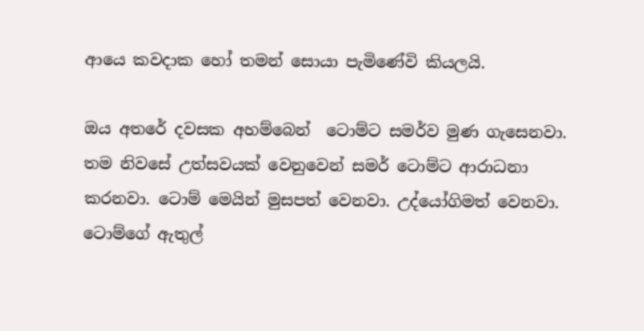ආයෙ කවදාක හෝ තමන් සොයා පැමිණේවි කියලයි.

ඔය අතරේ දවසක අහම්බෙන්  ටොම්ට සමර්ව මුණ ගැසෙනවා. තම නිවසේ උත්සවයක් වෙනුවෙන් සමර් ටොම්ට ආරාධනා කරනවා. ටොම් මෙයින් මුසපත් වෙනවා. උද්යෝගිමත් වෙනවා. ටොම්ගේ ඇතුල්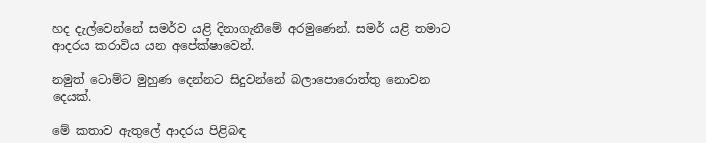හද දැල්වෙන්නේ සමර්ව යළි දිනාගැනීමේ අරමුණෙන්. සමර් යළි තමාට ආදරය කරාවිය යන අපේක්ෂාවෙන්.

නමුත් ටොම්ට මුහුණ දෙන්නට සිදුවන්නේ බලාපොරොත්තු නොවන දෙයක්.

මේ කතාව ඇතුලේ ආදරය පිළිබඳ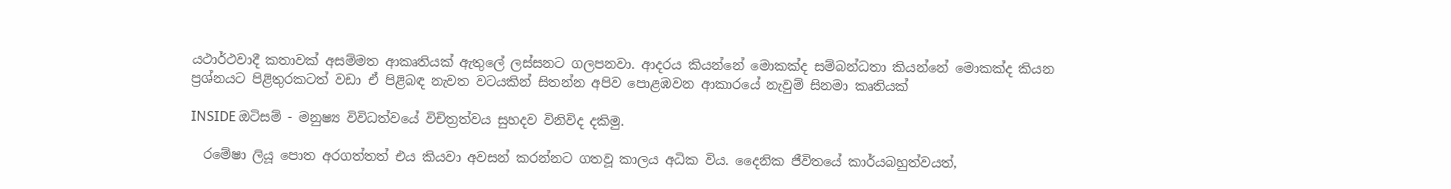යථාර්ථවාදී කතාවක් අසම්මත ආකෘතියක් ඇතුලේ ලස්සනට ගලපනවා. ආදරය කියන්නේ මොකක්ද සම්බන්ධතා කියන්නේ මොකක්ද කියන ප්‍රශ්නයට පිළිතුරකටත් වඩා ඒ පිළිබඳ නැවත වටයකින් සිතන්න අපිව පොළඹවන ආකාරයේ නැවුම් සිනමා කෘතියක්

INSIDE ඔටිසම් - මනුෂ්‍ය විවිධත්වයේ විචිත්‍රත්වය සුහදව විනිවිද දකිමු.

  රමේෂා ලියූ පොත අරගත්තත් එය කියවා අවසන් කරන්නට ගතවූ කාලය අධික විය. දෛනික ජීවිතයේ කාර්යබහුත්වයත්,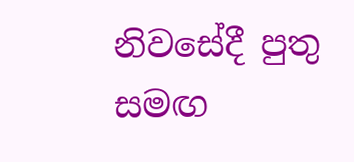නිවසේදී පුතු සමඟ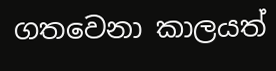ගතවෙනා කාලයත්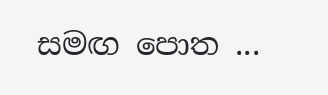සමඟ පොත ...